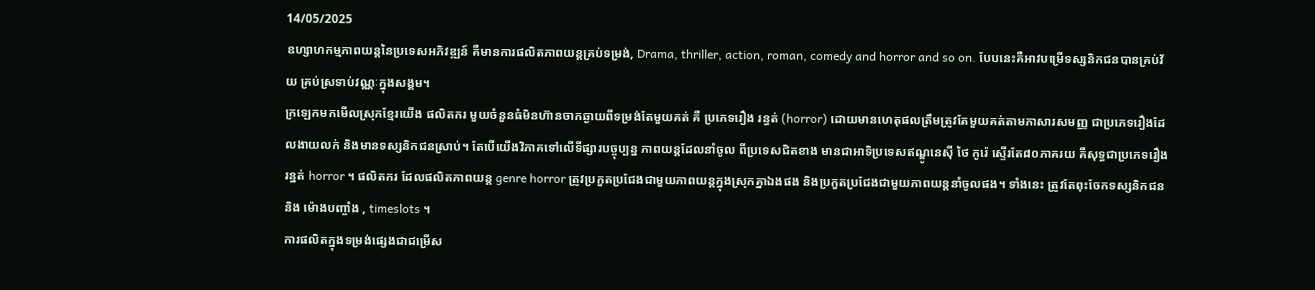14/05/2025
ឧហ្សាហកម្មភាពយន្តនៃប្រទេសអភិវឌ្ឍន៍ គឺមានការផលិតភាពយន្តគ្រប់ទម្រង់, Drama, thriller, action, roman, comedy and horror and so on. បែបនេះគឺអាវបម្រើទស្សនិកជនបានគ្រប់វ័យ គ្រប់ស្រទាប់វណ្ណៈក្នុងសង្គម។
ក្រឡេកមកមើលស្រុកខ្មែរយើង ផលិតករ មួយចំនួនធំមិនហ៊ានចាកឆ្ងាយពីទម្រង់តែមួយគត់ គឺ ប្រភេទរឿង រន្ធត់ (horror) ដោយមានហេតុផលត្រឹមត្រូវតែមួយគត់តាមភាសារសមញ្ញ ជាប្រភេទរឿងដែលងាយលក់ និងមានទស្សនិកជនស្រាប់។ តែបើយើងវិភាគទៅលើទីផ្សារបច្ចុប្បន្ន ភាពយន្តដែលនាំចូល ពីប្រទេសជិតខាង មានជាអាទិប្រទេសឥណ្ឌូនេស៊ី ថៃ កូរ៉េ ស្ទើរតែ៨០ភាគរយ គឺសុទ្ធជាប្រភេទរឿង រន្ឋត់ horror ។ ផលិតករ ដែលផលិតភាពយន្ត genre horror ត្រូវប្រកួតប្រជែងជាមួយភាពយន្តក្នុងស្រុកគ្នាឯងផង និងប្រកួតប្រជែងជាមួយភាពយន្តនាំចូលផង។ ទាំងនេះ ត្រូវតែពុះចែកទស្សនិកជន និង ម៉ោងបញ្ចាំង , timeslots ។
ការផលិតក្នុងទម្រង់ផ្សេងជាជម្រើស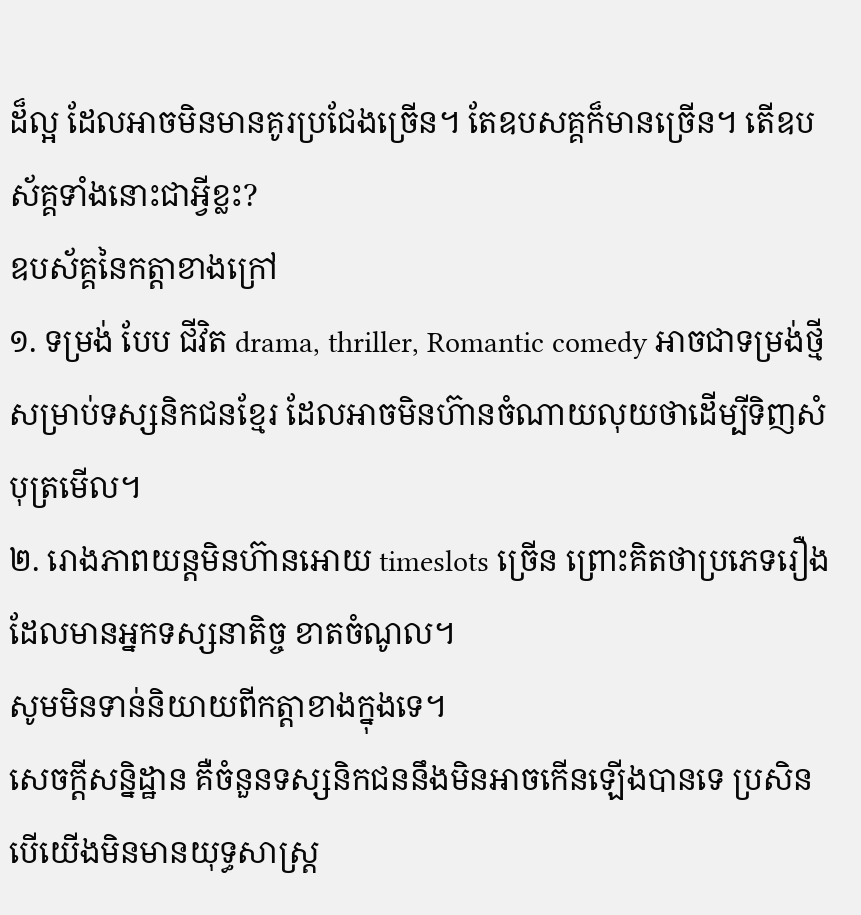ដ៏ល្អ ដែលអាចមិនមានគូរប្រជែងច្រើន។ តែឧបសគ្គក៏មានច្រើន។ តើឧបស័គ្គទាំងនោះជាអ្វីខ្លះ?
ឧបស័គ្គនៃកត្តាខាងក្រៅ
១. ទម្រង់ បែប ជីវិត drama, thriller, Romantic comedy អាចជាទម្រង់ថ្មីសម្រាប់ទស្សនិកជនខ្មែរ ដែលអាចមិនហ៊ានចំណាយលុយថាដើម្បីទិញសំបុត្រមើល។
២. រោងភាពយន្តមិនហ៊ានអោយ timeslots ច្រើន ព្រោះគិតថាប្រភេទរឿង ដែលមានអ្នកទស្សនាតិច្ច ខាតចំណូល។
សូមមិនទាន់និយាយពីកត្តាខាងក្នុងទេ។
សេចក្តីសន្និដ្ឋាន គឺចំនួនទស្សនិកជននឹងមិនអាចកើនឡើងបានទេ ប្រសិនបើយើងមិនមានយុទ្ធសាស្ត្រ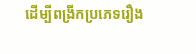ដើម្បីពង្រីកប្រភេទរឿង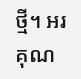ថ្មី។ អរគុណ